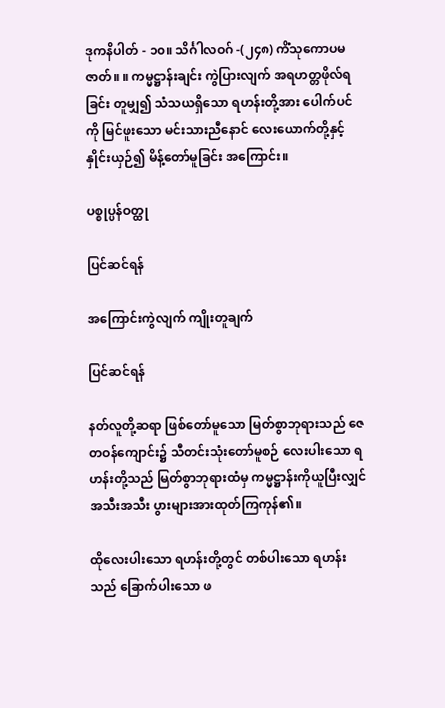ဒုကနိပါတ် - ၁၀။ သိင်္ဂါလဝဂ် -(၂၄၈) ကိံသုကောပမဇာတ်။ ။ ကမ္မဋ္ဌာန်းချင်း ကွဲပြားလျက် အရဟတ္တဖိုလ်ရခြင်း တူမျှ၍ သံသယရှိသော ရဟန်းတို့အား ပေါက်ပင်ကို မြင်ဖူးသော မင်းသားညီနောင် လေးယောက်တို့နှင့် နှိုင်းယှဉ်၍ မိန့်တော်မူခြင်း အကြောင်း။

ပစ္စုပ္ပန်ဝတ္ထု

ပြင်ဆင်ရန်

အကြောင်းကွဲလျက် ကျိုးတူချက်

ပြင်ဆင်ရန်

နတ်လူတို့ဆရာ ဖြစ်တော်မူသော မြတ်စွာဘုရားသည် ဇေတဝန်ကျောင်း၌ သီတင်းသုံးတော်မူစဉ် လေးပါးသော ရဟန်းတို့သည် မြတ်စွာဘုရားထံမှ ကမ္မဋ္ဌာန်းကိုယူပြီးလျှင် အသီးအသီး ပွားများအားထုတ်ကြကုန်၏။

ထိုလေးပါးသော ရဟန်းတို့တွင် တစ်ပါးသော ရဟန်းသည် ခြောက်ပါးသော ဖ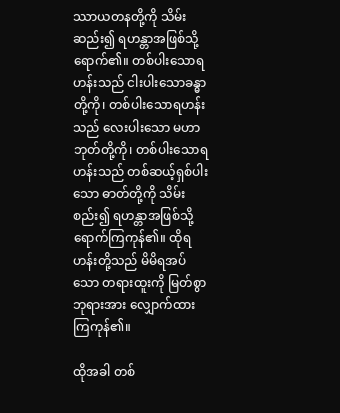ဿာယတနတို့ကို သိမ်းဆည်း၍ ရဟန္တာအဖြစ်သို့ရောက်၏။ တစ်ပါးသောရဟန်းသည် ငါးပါးသောခန္ဓာတို့ကို၊ တစ်ပါးသောရဟန်းသည် လေးပါးသော မဟာဘုတ်တို့ကို၊ တစ်ပါးသောရဟန်းသည် တစ်ဆယ့်ရှစ်ပါးသော ဓာတ်တို့ကို သိမ်းစည်း၍ ရဟန္တာအဖြစ်သို့ ရောက်ကြကုန်၏။ ထိုရဟန်းတို့သည် မိမိရအပ်သော တရားထူးကို မြတ်စွာဘုရားအား လျှောက်ထားကြကုန်၏။

ထိုအခါ တစ်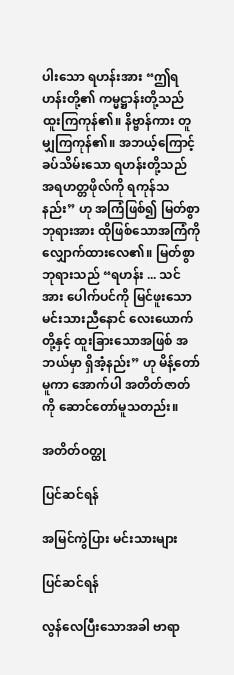ပါးသော ရဟန်းအား “ဤရဟန်းတို့၏ ကမ္မဋ္ဌာန်းတို့သည် ထူးကြကုန်၏။ နိဗ္ဗာန်ကား တူမျှကြကုန်၏။ အဘယ့်ကြောင့် ခပ်သိမ်းသော ရဟန်းတို့သည် အရဟတ္တဖိုလ်ကို ရကုန်သနည်း” ဟု အကြံဖြစ်၍ မြတ်စွာဘုရားအား ထိုဖြစ်သောအကြံကို လျှောက်ထားလေ၏။ မြတ်စွာဘုရားသည် “ရဟန်း ... သင်အား ပေါက်ပင်ကို မြင်ဖူးသော မင်းသားညီနောင် လေးယောက်တို့နှင့် ထူးခြားသောအဖြစ် အဘယ်မှာ ရှိအံ့နည်း” ဟု မိန့်တော်မူကာ အောက်ပါ အတိတ်ဇာတ်ကို ဆောင်တော်မူသတည်း။

အတိတ်ဝတ္ထု

ပြင်ဆင်ရန်

အမြင်ကွဲပြား မင်းသားများ

ပြင်ဆင်ရန်

လွန်လေပြီးသောအခါ ဗာရာ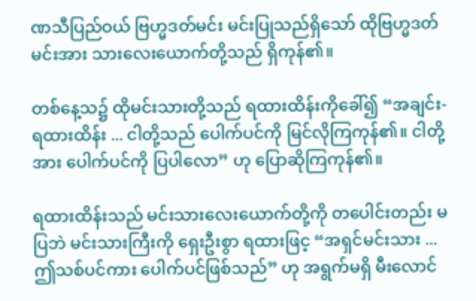ဏသီပြည်ဝယ် ဗြဟ္မဒတ်မင်း မင်းပြုသည်ရှိသော် ထိုဗြဟ္မဒတ်မင်းအား သားလေးယောက်တို့သည် ရှိကုန်၏။

တစ်နေ့သ၌ ထိုမင်းသားတို့သည် ရထားထိန်းကိုခေါ်၍ “အချင်း-ရထားထိန်း ... ငါတို့သည် ပေါက်ပင်ကို မြင်လိုကြကုန်၏။ ငါတို့အား ပေါက်ပင်ကို ပြပါလော” ဟု ပြောဆိုကြကုန်၏။

ရထားထိန်းသည် မင်းသားလေးယောက်တို့ကို တပေါင်းတည်း မပြဘဲ မင်းသားကြီးကို ရှေးဦးစွာ ရထားဖြင့ “အရှင်မင်းသား ... ဤသစ်ပင်ကား ပေါက်ပင်ဖြစ်သည်” ဟု အရွက်မရှိ မီးလောင်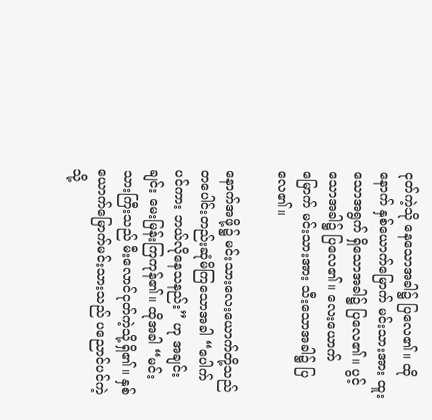ငုတ်ကဲ့သို နေသောအခါ၌ ပြလေ၏။ ထိုနောက် နှစ်ယောက်မြောက် မင်းသားအား ထူးသောအရွက် ရှိသောအခါ၌ ပြလေ၏။ ပွင့်သောအခါ၌ ပြလေ၏။ လေးယောက်မြောက် မင်းသားအား သီးသောအခါ၌ ပြလေ၏။

နောက်အဖို့၌ မင်းသားလေးယောက်တို့သည် တပေါင်းတည်းဆုံမိကြသောအခါ “ပေါက်ပင်ကား ဘယ်လိုနေသနည်း” ဟု အချင်းချင်း မေးမြန်းကြကုန်၏။ ထိုအခါ “မင်းသားကြီးသည် မီးလောင်ငုတ်ကဲ့သို့ရှိ၏။ နှစ်ယောက်မြောက်မင်းသားသည် ပညောင်ပင်ကဲ့သို့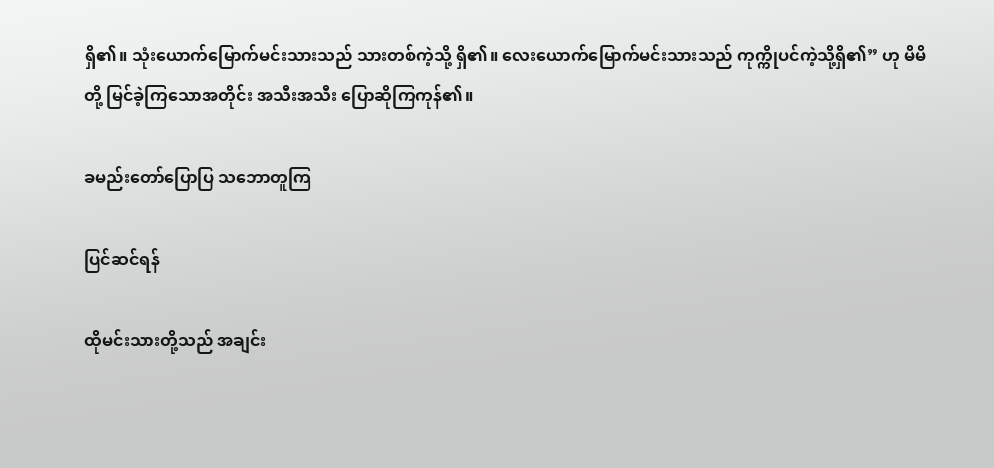ရှိ၏။ သုံးယောက်မြောက်မင်းသားသည် သားတစ်ကဲ့သို့ ရှိ၏။ လေးယောက်မြောက်မင်းသားသည် ကုက္ကိုပင်ကဲ့သို့ရှိ၏” ဟု မိမိတို့ မြင်ခဲ့ကြသောအတိုင်း အသီးအသီး ပြောဆိုကြကုန်၏။

ခမည်းတော်ပြောပြ သဘောတူကြ

ပြင်ဆင်ရန်

ထိုမင်းသားတို့သည် အချင်း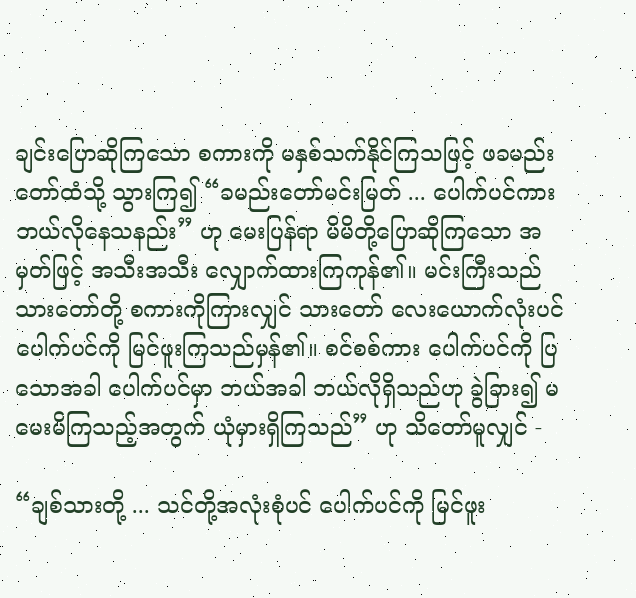ချင်းပြောဆိုကြသော စကားကို မနှစ်သက်နိုင်ကြသဖြင့် ဖခမည်းတော်ထံသို့ သွားကြ၍ “ခမည်းတော်မင်းမြတ် ... ပေါက်ပင်ကား ဘယ်လိုနေသနည်း” ဟု မေးပြန်ရာ မိမိတို့ပြောဆိုကြသော အမှတ်ဖြင့် အသီးအသီး လျှောက်ထားကြကုန်၏။ မင်းကြီးသည် သားတော်တို့ စကားကိုကြားလျှင် သားတော် လေးယောက်လုံးပင် ပေါက်ပင်ကို မြင်ဖူးကြသည်မှန်၏။ စင်စစ်ကား ပေါက်ပင်ကို ပြသောအခါ ပေါက်ပင်မှာ ဘယ်အခါ ဘယ်လိုရှိသည်ဟု ခွဲခြား၍ မမေးမိကြသည့်အတွက် ယုံမှားရှိကြသည်” ဟု သိတော်မူလျှင် -

“ချစ်သားတို့ ... သင်တို့အလုံးစုံပင် ပေါက်ပင်ကို မြင်ဖူး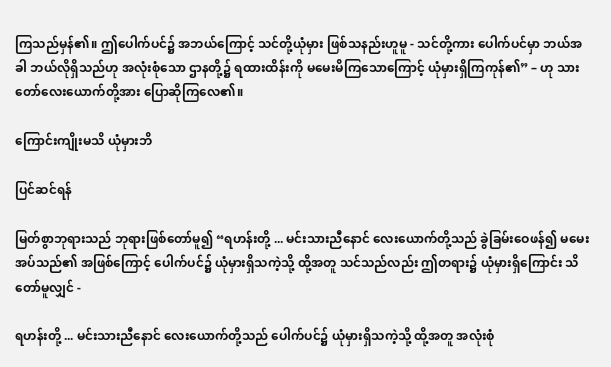ကြသည်မှန်၏။ ဤပေါက်ပင်၌ အဘယ်ကြောင့် သင်တို့ယုံမှား ဖြစ်သနည်းဟူမူ - သင်တို့ကား ပေါက်ပင်မှာ ဘယ်အခါ ဘယ်လိုရှိသည်ဟု အလုံးစုံသော ဌာနတို့၌ ရထားထိန်းကို မမေးမိကြသောကြောင့် ယုံမှားရှိကြကုန်၏” – ဟု သားတော်လေးယောက်တို့အား ပြောဆိုကြလေ၏။

ကြောင်းကျိုးမသိ ယုံမှားဘိ

ပြင်ဆင်ရန်

မြတ်စွာဘုရားသည် ဘုရားဖြစ်တော်မူ၍ “ရဟန်းတို့ ... မင်းသားညီနောင် လေးယောက်တို့သည် ခွဲခြမ်းဝေဖန်၍ မမေးအပ်သည်၏ အဖြစ်ကြောင့် ပေါက်ပင်၌ ယုံမှားရှိသကဲ့သို့ ထို့အတူ သင်သည်လည်း ဤတရား၌ ယုံမှားရှိကြောင်း သိတော်မူလျှင် -

ရဟန်းတို့ ... မင်းသားညီနောင် လေးယောက်တို့သည် ပေါက်ပင်၌ ယုံမှားရှိသကဲ့သို့ ထို့အတူ အလုံးစုံ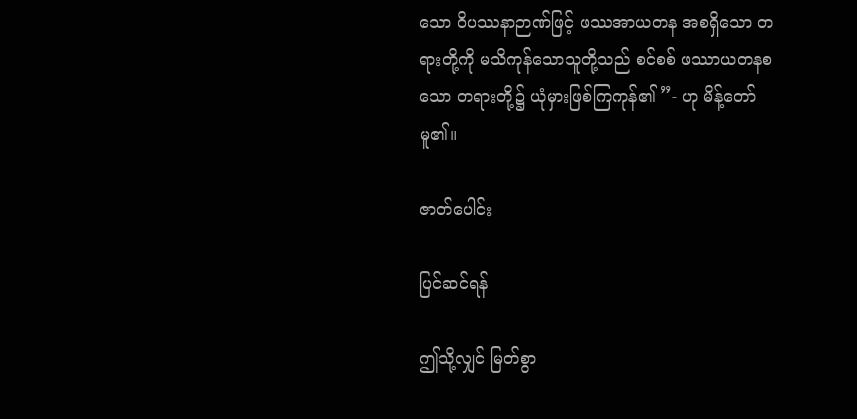သော ဝိပဿနာဉာဏ်ဖြင့် ဖဿအာယတန အစရှိသော တရားတို့ကို မသိကုန်သောသူတို့သည် စင်စစ် ဖဿာယတနစသော တရားတို့၌ ယုံမှားဖြစ်ကြကုန်၏ ”- ဟု မိန့်တော်မူ၏။

ဇာတ်ပေါင်း

ပြင်ဆင်ရန်

ဤသို့လျှင် မြတ်စွာ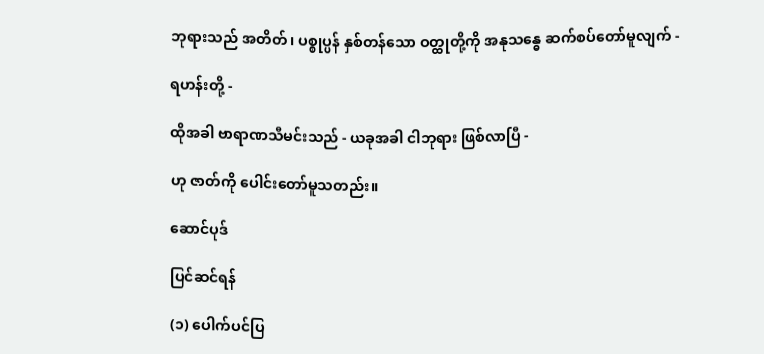ဘုရားသည် အတိတ်၊ ပစ္စုပ္ပန် နှစ်တန်သော ဝတ္ထုတို့ကို အနုသန္ဓေ ဆက်စပ်တော်မူလျက် -

ရဟန်းတို့ -

ထိုအခါ ဗာရာဏသီမင်းသည် - ယခုအခါ ငါဘုရား ဖြစ်လာပြီ -

ဟု ဇာတ်ကို ပေါင်းတော်မူသတည်း။

ဆောင်ပုဒ်

ပြင်ဆင်ရန်

(၁) ပေါက်ပင်ပြ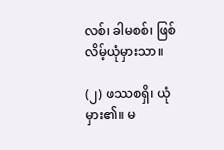လစ်၊ ခါမစစ်၊ ဖြစ်လိမ့်ယုံမှားသာ။

(၂) ဖဿစရှိ၊ ယုံမှား၏။ မ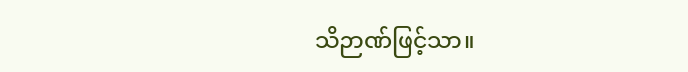သိဉာဏ်ဖြင့်သာ။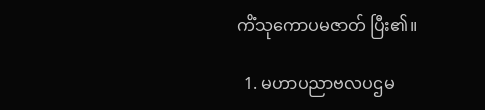ကိံသုကောပမဇာတ် ပြီး၏။

  1. မဟာပညာဗလပဌမ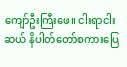ကျော်ဦးကြီးဖေ။ ငါးရာငါးဆယ် နိပါတ်တော်စကားပြေ